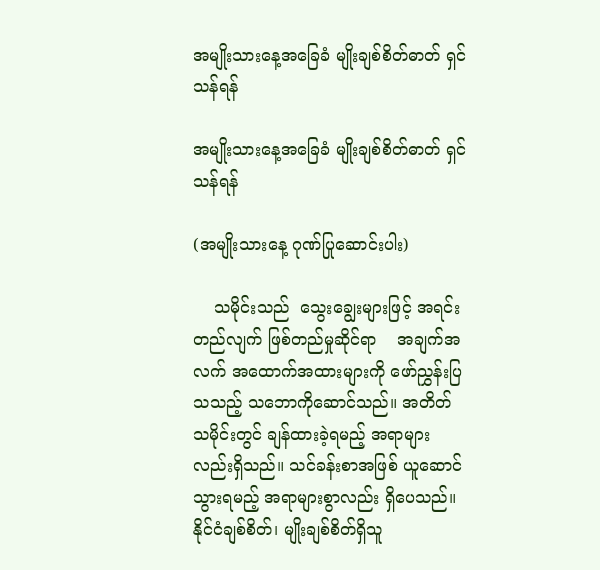အမျိုးသားနေ့အခြေခံ မျိုးချစ်စိတ်ဓာတ် ရှင်သန်ရန်

အမျိုးသားနေ့အခြေခံ မျိုးချစ်စိတ်ဓာတ် ရှင်သန်ရန်

(အမျိုးသားနေ့ ဂုဏ်ပြုဆောင်းပါး)

    သမိုင်းသည်  သွေးချွေးများဖြင့် အရင်းတည်လျက် ဖြစ်တည်မှုဆိုင်ရာ    အချက်အလက် အထောက်အထားများကို ဖော်ညွှန်းပြသသည့် သဘောကိုဆောင်သည်။ အတိတ်သမိုင်းတွင် ချန်ထားခဲ့ရမည့် အရာများလည်းရှိသည်။ သင်ခန်းစာအဖြစ် ယူဆောင်သွားရမည့် အရာများစွာလည်း ရှိပေသည်။ နိုင်ငံချစ်စိတ်၊ မျိုးချစ်စိတ်ရှိသူ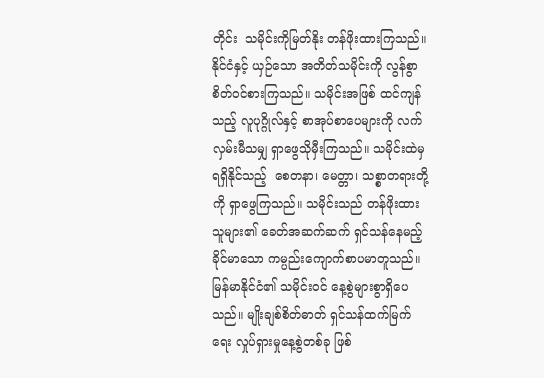တိုင်း  သမိုင်းကိုမြတ်နိုး တန်ဖိုးထားကြသည်။ နိုင်ငံနှင့် ယှဉ်သော အတိတ်သမိုင်းကို လွန်စွာစိတ်ဝင်စားကြသည်။ သမိုင်းအဖြစ် ထင်ကျန်သည့် လူပုဂ္ဂိုလ်နှင့် စာအုပ်စာပေများကို လက်လှမ်းမီသမျှ ရှာဖွေသိုမှီးကြသည်။ သမိုင်းထဲမှ ရရှိနိုင်သည့်  စေတနာ၊ မေတ္တာ၊ သစ္စာတရားတို့ကို ရှာဖွေကြသည်။ သမိုင်းသည် တန်ဖိုးထားသူများ၏ ခေတ်အဆက်ဆက် ရှင်သန်နေမည့်  ခိုင်မာသော ကမ္ပည်းကျောက်စာပမာတူသည်။  မြန်မာနိုင်ငံ၏ သမိုင်းဝင် နေ့စွဲများစွာရှိပေသည်။ မျိုးချစ်စိတ်ဓာတ် ရှင်သန်ထက်မြက်ရေး လှုပ်ရှားမှုနေ့စွဲတစ်ခု ဖြစ်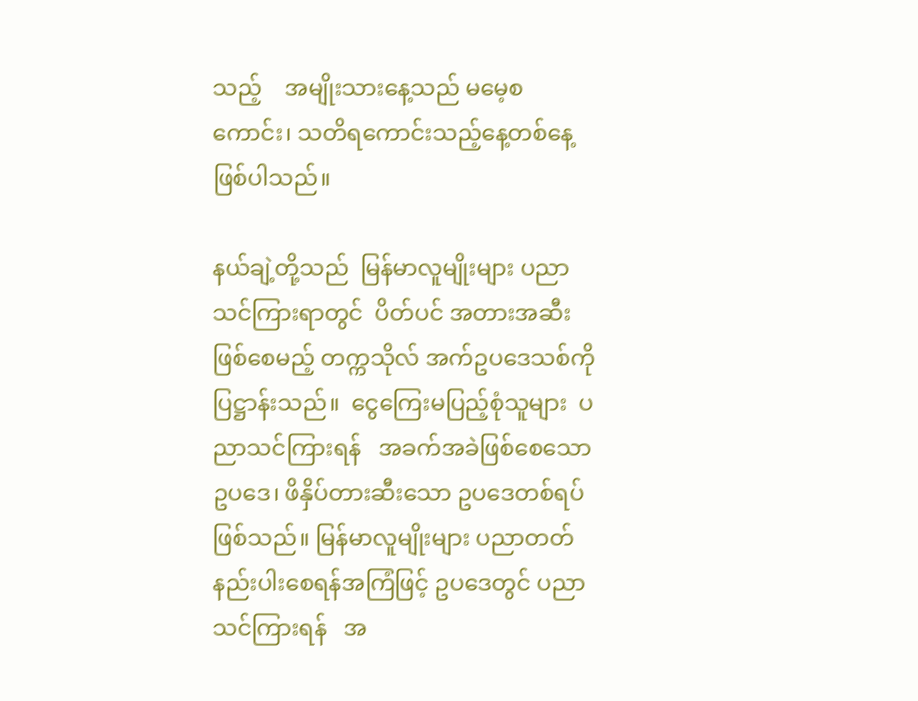သည့်    အမျိုးသားနေ့သည် မမေ့စကောင်း၊ သတိရကောင်းသည့်နေ့တစ်နေ့ဖြစ်ပါသည်။

နယ်ချဲ့တို့သည်  မြန်မာလူမျိုးများ ပညာသင်ကြားရာတွင်  ပိတ်ပင် အတားအဆီးဖြစ်စေမည့် တက္ကသိုလ် အက်ဥပဒေသစ်ကို ပြဋ္ဌာန်းသည်။  ငွေကြေးမပြည့်စုံသူများ  ပညာသင်ကြားရန်   အခက်အခဲဖြစ်စေသော ဥပဒေ၊ ဖိနှိပ်တားဆီးသော ဥပဒေတစ်ရပ်ဖြစ်သည်။ မြန်မာလူမျိုးများ ပညာတတ် နည်းပါးစေရန်အကြံဖြင့် ဥပဒေတွင် ပညာသင်ကြားရန်   အ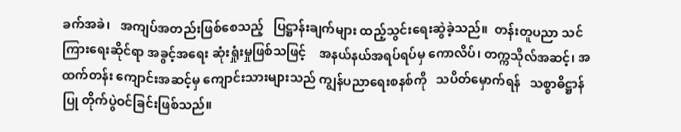ခက်အခဲ၊   အကျပ်အတည်းဖြစ်စေသည့်   ပြဋ္ဌာန်းချက်များ ထည့်သွင်းရေးဆွဲခဲ့သည်။  တန်းတူပညာ သင်ကြားရေးဆိုင်ရာ အခွင့်အရေး ဆုံးရှုံးမှုဖြစ်သဖြင့်    အနယ်နယ်အရပ်ရပ်မှ ကောလိပ်၊ တက္ကသိုလ်အဆင့်၊ အထက်တန်း ကျောင်းအဆင့်မှ ကျောင်းသားများသည် ကျွန်ပညာရေးစနစ်ကို   သပိတ်မှောက်ရန်   သစ္စာဓိဋ္ဌာန်ပြု တိုက်ပွဲဝင်ခြင်းဖြစ်သည်။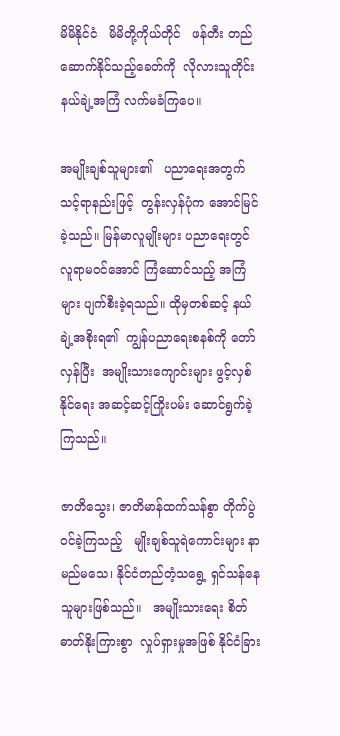မိမိနိုင်ငံ   မိမိတို့ကိုယ်တိုင်   ဖန်တီး တည်ဆောက်နိုင်သည့်ခေတ်ကို  လိုလားသူတိုင်း   နယ်ချဲ့အကြံ လက်မခံကြပေ။

အမျိုးချစ်သူများ၏   ပညာရေးအတွက် သင့်ရာနည်းဖြင့်  တွန်းလှန်ပုံက အောင်မြင်ခဲ့သည်။ မြန်မာလူမျိုးများ ပညာရေးတွင် လူရာမဝင်အောင် ကြံဆောင်သည့် အကြံများ ပျက်စီးခဲ့ရသည်။ ထိုမှတစ်ဆင့် နယ်ချဲ့အစိုးရ၏  ကျွန်ပညာရေးစနစ်ကို တော်လှန်ပြီး  အမျိုးသားကျောင်းများ ဖွင့်လှစ်နိုင်ရေး အဆင့်ဆင့်ကြိုးပမ်း ဆောင်ရွက်ခဲ့ကြသည်။

ဇာတိသွေး၊ ဇာတိမာန်ထက်သန်စွာ တိုက်ပွဲဝင်ခဲ့ကြသည့်   မျိုးချစ်သူရဲကောင်းများ နာမည်မသေ၊ နိုင်ငံတည်တံ့သရွေ့ ရှင်သန်နေသူများဖြစ်သည်။   အမျိုးသားရေး စိတ်ဓာတ်နိုးကြားစွာ  လှုပ်ရှားမှုအဖြစ် နိုင်ငံခြား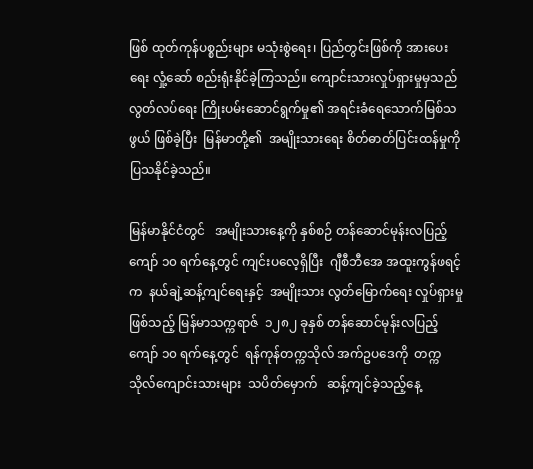ဖြစ် ထုတ်ကုန်ပစ္စည်းများ မသုံးစွဲရေး၊ ပြည်တွင်းဖြစ်ကို အားပေးရေး လှုံ့ဆော် စည်းရုံးနိုင်ခဲ့ကြသည်။ ကျောင်းသားလှုပ်ရှားမှုမှသည် လွတ်လပ်ရေး ကြိုးပမ်းဆောင်ရွက်မှု၏ အရင်းခံရေသောက်မြစ်သဖွယ် ဖြစ်ခဲ့ပြီး  မြန်မာတို့၏  အမျိုးသားရေး စိတ်ဓာတ်ပြင်းထန်မှုကို  ပြသနိုင်ခဲ့သည်။

မြန်မာနိုင်ငံတွင်   အမျိုးသားနေ့ကို နှစ်စဉ် တန်ဆောင်မုန်းလပြည့်ကျော် ၁၀ ရက်နေ့တွင် ကျင်းပလေ့ရှိပြီး  ဂျီစီဘီအေ အထူးကွန်ဖရင့်က  နယ်ချဲ့ဆန့်ကျင်ရေးနှင့်  အမျိုးသား လွတ်မြောက်ရေး လှုပ်ရှားမှုဖြစ်သည့် မြန်မာသက္ကရာဇ်  ၁၂၈၂ ခုနှစ် တန်ဆောင်မုန်းလပြည့်ကျော် ၁၀ ရက်နေ့တွင်  ရန်ကုန်တက္ကသိုလ် အက်ဥပဒေကို  တက္ကသိုလ်ကျောင်းသားများ  သပိတ်မှောက်   ဆန့်ကျင်ခဲ့သည့်နေ့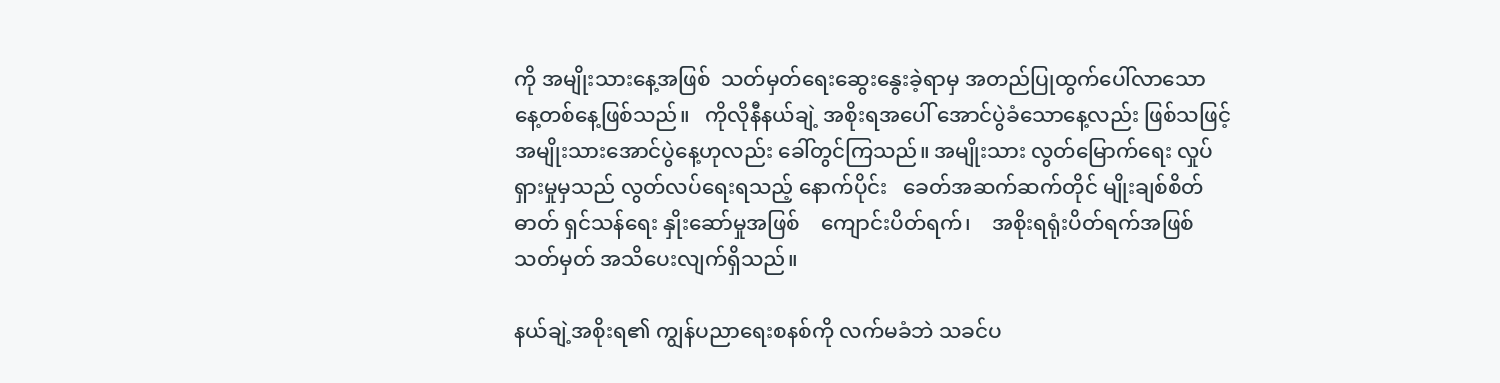ကို အမျိုးသားနေ့အဖြစ်  သတ်မှတ်ရေးဆွေးနွေးခဲ့ရာမှ အတည်ပြုထွက်ပေါ်လာသော နေ့တစ်နေ့ဖြစ်သည်။   ကိုလိုနီနယ်ချဲ့ အစိုးရအပေါ် အောင်ပွဲခံသောနေ့လည်း ဖြစ်သဖြင့် အမျိုးသားအောင်ပွဲနေ့ဟုလည်း ခေါ်တွင်ကြသည်။ အမျိုးသား လွတ်မြောက်ရေး လှုပ်ရှားမှုမှသည် လွတ်လပ်ရေးရသည့် နောက်ပိုင်း   ခေတ်အဆက်ဆက်တိုင် မျိုးချစ်စိတ်ဓာတ် ရှင်သန်ရေး နှိုးဆော်မှုအဖြစ်    ကျောင်းပိတ်ရက်၊    အစိုးရရုံးပိတ်ရက်အဖြစ် သတ်မှတ် အသိပေးလျက်ရှိသည်။

နယ်ချဲ့အစိုးရ၏ ကျွန်ပညာရေးစနစ်ကို လက်မခံဘဲ သခင်ပ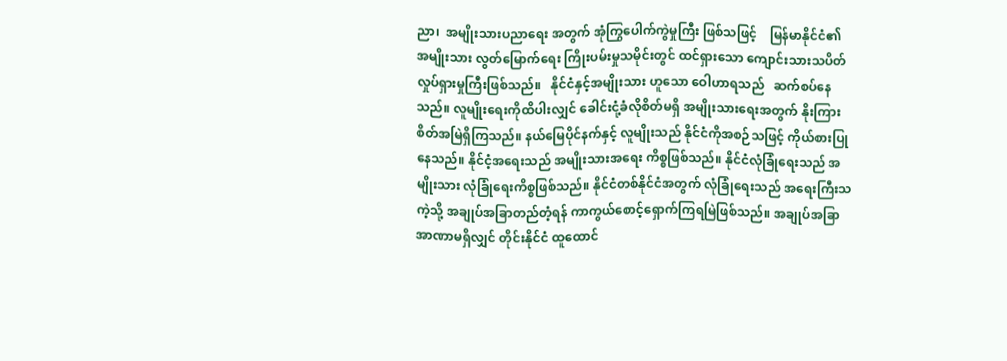ညာ၊  အမျိုးသားပညာရေး အတွက် အုံကြွပေါက်ကွဲမှုကြီး ဖြစ်သဖြင့်    မြန်မာနိုင်ငံ၏ အမျိုးသား လွတ်မြောက်ရေး ကြိုးပမ်းမှုသမိုင်းတွင် ထင်ရှားသော ကျောင်းသားသပိတ် လှုပ်ရှားမှုကြီးဖြစ်သည်။   နိုင်ငံနှင့်အမျိုးသား ဟူသော ဝေါဟာရသည်   ဆက်စပ်နေသည်။ လူမျိုးရေးကိုထိပါးလျှင် ခေါင်းငုံ့ခံလိုစိတ်မရှိ အမျိုးသားရေးအတွက် နိုးကြားစိတ်အမြဲရှိကြသည်။ နယ်မြေပိုင်နက်နှင့် လူမျိုးသည် နိုင်ငံကိုအစဉ်သဖြင့် ကိုယ်စားပြုနေသည်။ နိုင်ငံ့အရေးသည် အမျိုးသားအရေး ကိစ္စဖြစ်သည်။ နိုင်ငံလုံခြုံရေးသည် အမျိုးသား လုံခြုံရေးကိစ္စဖြစ်သည်။ နိုင်ငံတစ်နိုင်ငံအတွက် လုံခြုံရေးသည် အရေးကြီးသကဲ့သို့ အချုပ်အခြာတည်တံ့ရန် ကာကွယ်စောင့်ရှောက်ကြရမြဲဖြစ်သည်။ အချုပ်အခြာ အာဏာမရှိလျှင် တိုင်းနိုင်ငံ ထူထောင်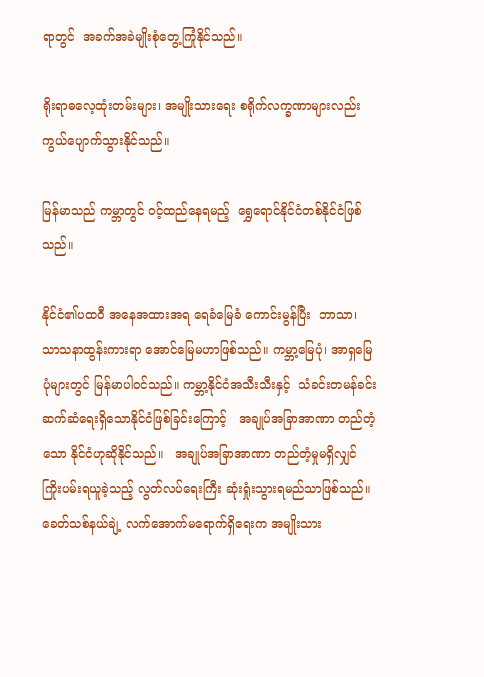ရာတွင်  အခက်အခဲမျိုးစုံတွေ့ကြုံနိုင်သည်။

ရိုးရာဓလေ့ထုံးတမ်းများ၊ အမျိုးသားရေး စရိုက်လက္ခဏာများလည်း  ကွယ်ပျောက်သွားနိုင်သည်။

မြန်မာသည် ကမ္ဘာတွင် ဝင့်ထည်နေရမည့်  ရွှေရောင်နိုင်ငံတစ်နိုင်ငံဖြစ်သည်။

နိုင်ငံ၏ပထဝီ အနေအထားအရ ရေခံမြေခံ ကောင်းမွန်ပြီး  ဘာသာ၊ သာသနာထွန်းကားရာ အောင်မြေမဟာဖြစ်သည်။ ကမ္ဘာ့မြေပုံ၊ အာရှမြေပုံများတွင် မြန်မာပါဝင်သည်။ ကမ္ဘာ့နိုင်ငံအသီးသီးနှင့်  သံခင်းတမန်ခင်း ဆက်ဆံရေးရှိသောနိုင်ငံဖြစ်ခြင်းကြောင့်   အချုပ်အခြာအာဏာ တည်တံ့သော နိုင်ငံဟုဆိုနိုင်သည်။   အချုပ်အခြာအာဏာ တည်တံ့မှုမရှိလျှင် ကြိုးပမ်းရယူခဲ့သည့် လွတ်လပ်ရေးကြီး ဆုံးရှုံးသွားရမည်သာဖြစ်သည်။   ခေတ်သစ်နယ်ချဲ့ လက်အောက်မရောက်ရှိရေးက အမျိုးသား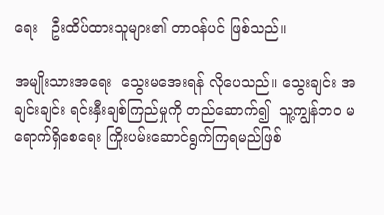ရေး   ဦးထိပ်ထားသူများ၏ တာဝန်ပင် ဖြစ်သည်။

အမျိုးသားအရေး  သွေးမအေးရန် လိုပေသည်။ သွေးချင်း အချင်းချင်း ရင်းနှီးချစ်ကြည်မှုကို တည်ဆောက်၍  သူ့ကျွန်ဘဝ မရောက်ရှိစေရေး ကြိုးပမ်းဆောင်ရွက်ကြရမည်ဖြစ်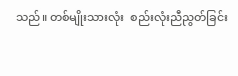သည်။ တစ်မျိုးသားလုံး  စည်းလုံးညီညွတ်ခြင်း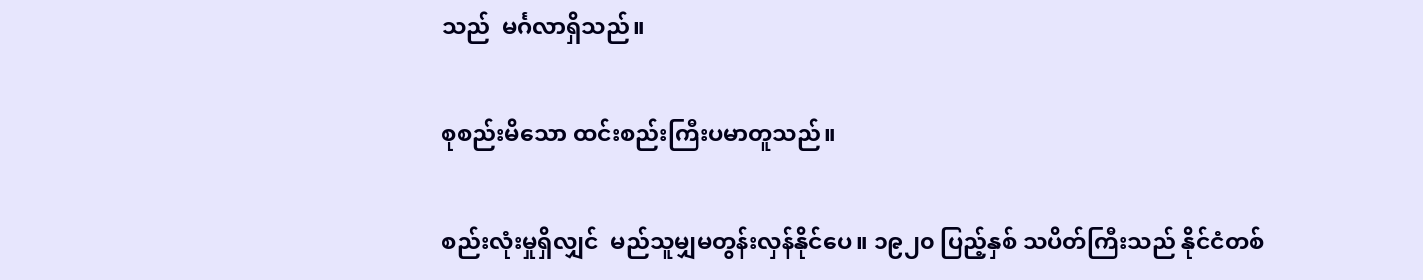သည်  မင်္ဂလာရှိသည်။

စုစည်းမိသော ထင်းစည်းကြီးပမာတူသည်။

စည်းလုံးမှုရှိလျှင်  မည်သူမျှမတွန်းလှန်နိုင်ပေ။ ၁၉၂၀ ပြည့်နှစ် သပိတ်ကြီးသည် နိုင်ငံတစ်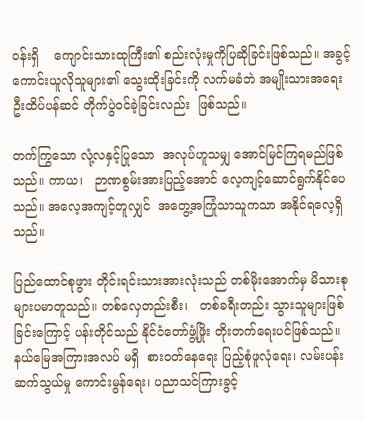ဝန်းရှိ    ကျောင်းသားထုကြီး၏ စည်းလုံးမှုကိုပြဆိုခြင်းဖြစ်သည်။ အခွင့်ကောင်းယူလိုသူများ၏ သွေးထိုးခြင်းကို လက်မခံဘဲ အမျိုးသားအရေး   ဦးထိပ်ပန်ဆင် တိုက်ပွဲဝင်ခဲ့ခြင်းလည်း  ဖြစ်သည်။

တက်ကြွသော လုံ့လနှင့်ပြုသော  အလုပ်ဟူသမျှ အောင်မြင်ကြရမည်ဖြစ်သည်။ ကာယ၊   ဉာဏစွမ်းအားပြည့်အောင် လေ့ကျင့်ဆောင်ရွက်နိုင်ပေသည်။ အလေ့အကျင့်တူလျှင်  အတွေ့အကြုံသာသူကသာ အနိုင်ရလေ့ရှိသည်။

ပြည်ထောင်စုဖွား တိုင်းရင်းသားအားလုံးသည် တစ်မိုးအောက်မှ မိသားစုများပမာတူသည်။ တစ်လှေတည်းစီး၊   တစ်ခရီးတည်း သွားသူများဖြစ်ခြင်းကြောင့် ပန်းတိုင်သည် နိုင်ငံတော်ဖွံ့ဖြိုး တိုးတက်ရေးပင်ဖြစ်သည်။    နယ်မြေအကြားအလပ် မရှိ  စားဝတ်နေရေး ပြည့်စုံဖူလုံရေး၊ လမ်းပန်းဆက်သွယ်မှု ကောင်းမွန်ရေး၊ ပညာသင်ကြားခွင့်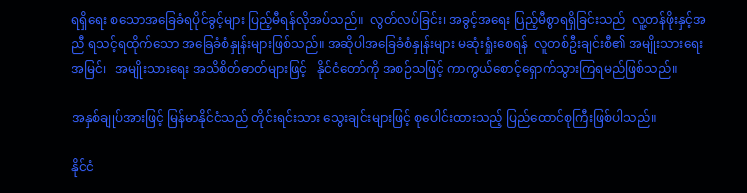ရရှိရေး စသောအခြေခံရပိုင်ခွင့်များ ပြည့်မီရန်လိုအပ်သည်။  လွတ်လပ်ခြင်း၊ အခွင့်အရေး ပြည့်မီစွာရရှိခြင်းသည်  လူ့တန်ဖိုးနှင့်အညီ ရသင့်ရထိုက်သော အခြေခံစံနှုန်းများဖြစ်သည်။ အဆိုပါအခြေခံစံနှုန်းများ မဆုံးရှုံးစေရန်  လူတစ်ဦးချင်းစီ၏ အမျိုးသားရေးအမြင်၊   အမျိုးသားရေး အသိစိတ်ဓာတ်များဖြင့်   နိုင်ငံတော်ကို အစဉ်သဖြင့် ကာကွယ်စောင့်ရှောက်သွားကြရမည်ဖြစ်သည်။

အနှစ်ချုပ်အားဖြင့် မြန်မာနိုင်ငံသည် တိုင်းရင်းသား သွေးချင်းများဖြင့် စုပေါင်းထားသည့် ပြည်ထောင်စုကြီးဖြစ်ပါသည်။

နိုင်ငံ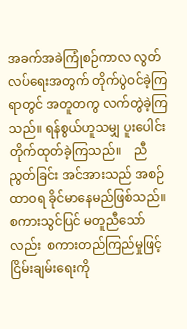အခက်အခဲကြုံစဉ်ကာလ လွတ်လပ်ရေးအတွက် တိုက်ပွဲဝင်ခဲ့ကြရာတွင် အတူတကွ လက်တွဲခဲ့ကြသည်။ ရန်စွယ်ဟူသမျှ ပူးပေါင်း တိုက်ထုတ်ခဲ့ကြသည်။    ညီညွတ်ခြင်း အင်အားသည် အစဉ်ထာဝရ ခိုင်မာနေမည်ဖြစ်သည်။  စကားသွင်ပြင် မတူညီသော်လည်း  စကားတည်ကြည်မှုဖြင့် ငြိမ်းချမ်းရေးကို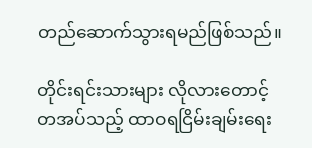တည်ဆောက်သွားရမည်ဖြစ်သည်။

တိုင်းရင်းသားများ လိုလားတောင့်တအပ်သည့် ထာဝရငြိမ်းချမ်းရေး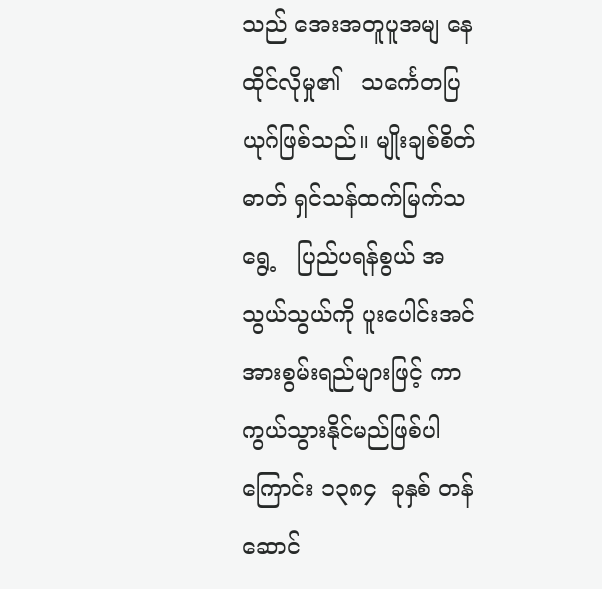သည် အေးအတူပူအမျ နေထိုင်လိုမှု၏   သင်္ကေတပြယုဂ်ဖြစ်သည်။ မျိုးချစ်စိတ်ဓာတ် ရှင်သန်ထက်မြက်သရွေ့   ပြည်ပရန်စွယ် အသွယ်သွယ်ကို ပူးပေါင်းအင်အားစွမ်းရည်များဖြင့် ကာကွယ်သွားနိုင်မည်ဖြစ်ပါကြောင်း ၁၃၈၄  ခုနှစ် တန်ဆောင်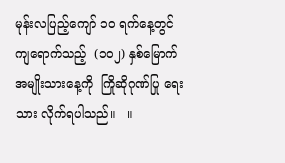မုန်းလပြည့်ကျော် ၁၀ ရက်နေ့တွင်ကျရောက်သည့်  (၁၀၂) နှစ်မြောက် အမျိုးသားနေ့ကို  ကြိုဆိုဂုဏ်ပြု ရေးသား လိုက်ရပါသည်။   ။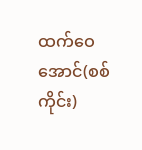ထက်ဝေအောင်(စစ်ကိုင်း)